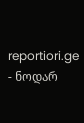reportiori.ge - ნოდარ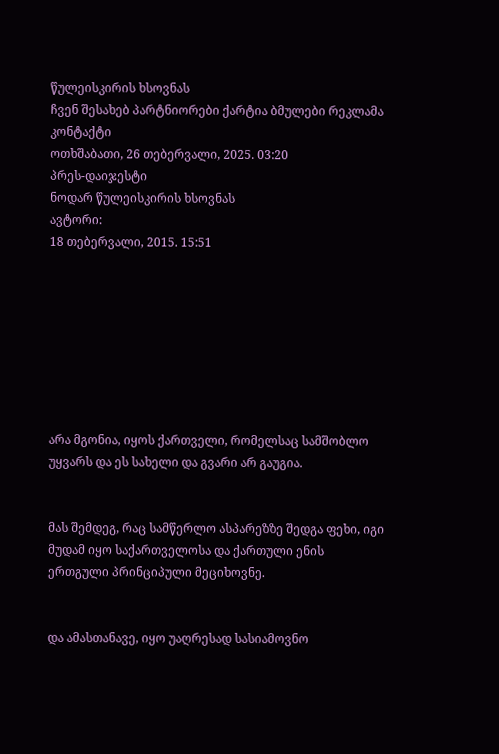წულეისკირის ხსოვნას
ჩვენ შესახებ პარტნიორები ქარტია ბმულები რეკლამა კონტაქტი
ოთხშაბათი, 26 თებერვალი, 2025. 03:20
პრეს-დაიჯესტი
ნოდარ წულეისკირის ხსოვნას
ავტორი:
18 თებერვალი, 2015. 15:51








არა მგონია, იყოს ქართველი, რომელსაც სამშობლო უყვარს და ეს სახელი და გვარი არ გაუგია.


მას შემდეგ, რაც სამწერლო ასპარეზზე შედგა ფეხი, იგი მუდამ იყო საქართველოსა და ქართული ენის ერთგული პრინციპული მეციხოვნე.


და ამასთანავე, იყო უაღრესად სასიამოვნო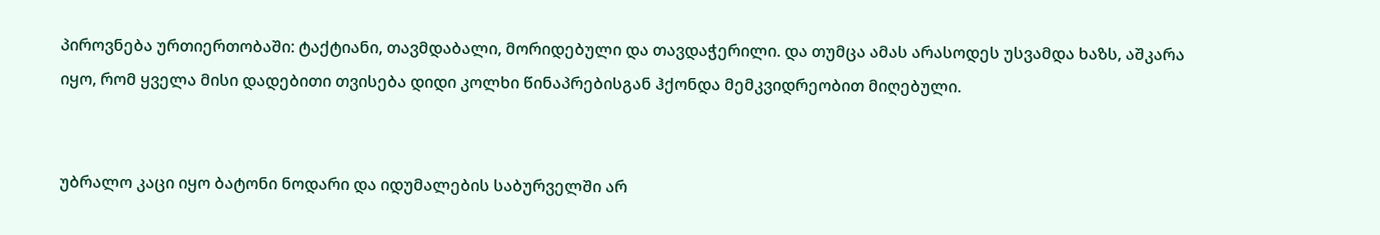პიროვნება ურთიერთობაში: ტაქტიანი, თავმდაბალი, მორიდებული და თავდაჭერილი. და თუმცა ამას არასოდეს უსვამდა ხაზს, აშკარა იყო, რომ ყველა მისი დადებითი თვისება დიდი კოლხი წინაპრებისგან ჰქონდა მემკვიდრეობით მიღებული.


უბრალო კაცი იყო ბატონი ნოდარი და იდუმალების საბურველში არ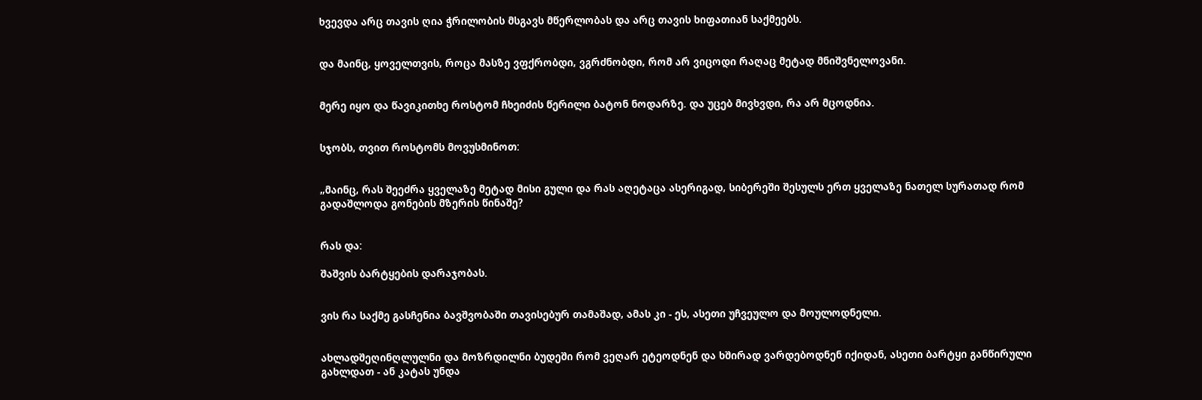ხვევდა არც თავის ღია ჭრილობის მსგავს მწერლობას და არც თავის ხიფათიან საქმეებს.


და მაინც, ყოველთვის, როცა მასზე ვფქრობდი, ვგრძნობდი, რომ არ ვიცოდი რაღაც მეტად მნიშვნელოვანი.


მერე იყო და წავიკითხე როსტომ ჩხეიძის წერილი ბატონ ნოდარზე. და უცებ მივხვდი, რა არ მცოდნია.


სჯობს, თვით როსტომს მოვუსმინოთ:


„მაინც, რას შეეძრა ყველაზე მეტად მისი გული და რას აღეტაცა ასერიგად, სიბერეში შესულს ერთ ყველაზე ნათელ სურათად რომ გადაშლოდა გონების მზერის წინაშე?


რას და:

შაშვის ბარტყების დარაჯობას.


ვის რა საქმე გასჩენია ბავშვობაში თავისებურ თამაშად, ამას კი - ეს, ასეთი უჩვეულო და მოულოდნელი.


ახლადშეღინღლულნი და მოზრდილნი ბუდეში რომ ვეღარ ეტეოდნენ და ხშირად ვარდებოდნენ იქიდან, ასეთი ბარტყი განწირული გახლდათ - ან კატას უნდა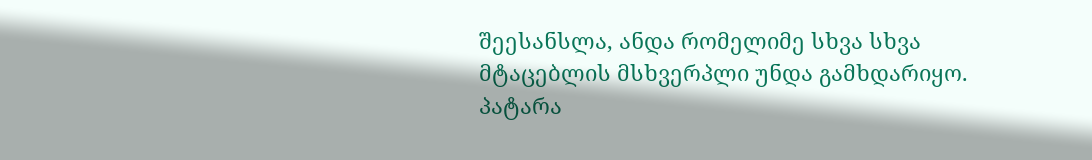შეესანსლა, ანდა რომელიმე სხვა სხვა მტაცებლის მსხვერპლი უნდა გამხდარიყო. პატარა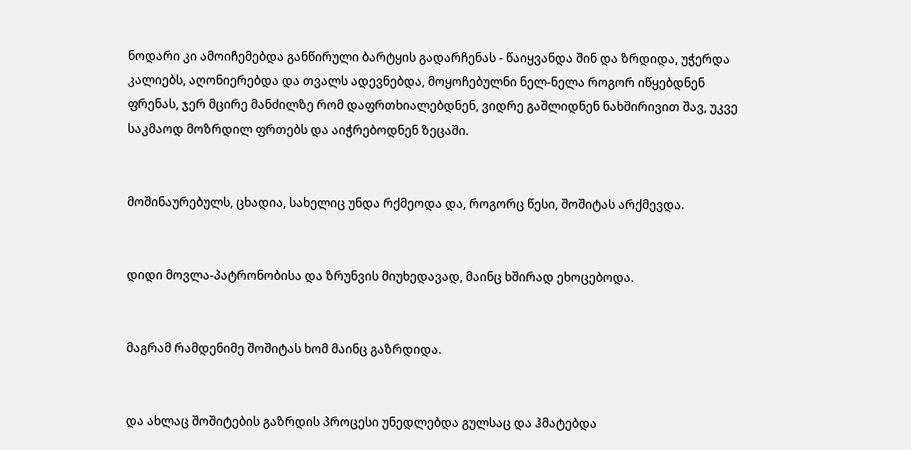ნოდარი კი ამოიჩემებდა განწირული ბარტყის გადარჩენას - წაიყვანდა შინ და ზრდიდა, უჭერდა კალიებს, აღონიერებდა და თვალს ადევნებდა, მოყოჩებულნი ნელ-ნელა როგორ იწყებდნენ ფრენას, ჯერ მცირე მანძილზე რომ დაფრთხიალებდნენ, ვიდრე გაშლიდნენ ნახშირივით შავ, უკვე საკმაოდ მოზრდილ ფრთებს და აიჭრებოდნენ ზეცაში.


მოშინაურებულს, ცხადია, სახელიც უნდა რქმეოდა და, როგორც წესი, შოშიტას არქმევდა.


დიდი მოვლა-პატრონობისა და ზრუნვის მიუხედავად, მაინც ხშირად ეხოცებოდა.


მაგრამ რამდენიმე შოშიტას ხომ მაინც გაზრდიდა.


და ახლაც შოშიტების გაზრდის პროცესი უნედლებდა გულსაც და ჰმატებდა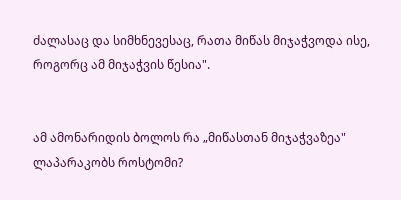ძალასაც და სიმხნევესაც, რათა მიწას მიჯაჭვოდა ისე, როგორც ამ მიჯაჭვის წესია".


ამ ამონარიდის ბოლოს რა „მიწასთან მიჯაჭვაზეა" ლაპარაკობს როსტომი?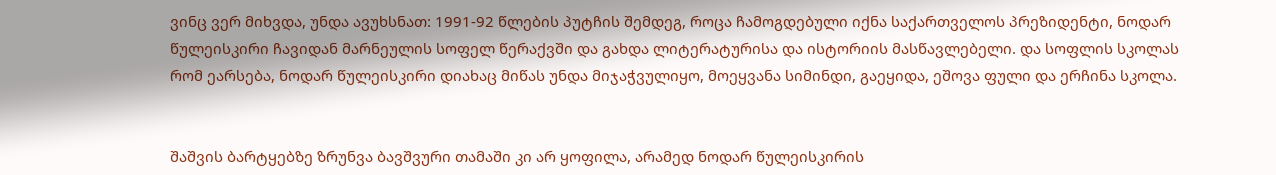ვინც ვერ მიხვდა, უნდა ავუხსნათ: 1991-92 წლების პუტჩის შემდეგ, როცა ჩამოგდებული იქნა საქართველოს პრეზიდენტი, ნოდარ წულეისკირი ჩავიდან მარნეულის სოფელ წერაქვში და გახდა ლიტერატურისა და ისტორიის მასწავლებელი. და სოფლის სკოლას რომ ეარსება, ნოდარ წულეისკირი დიახაც მიწას უნდა მიჯაჭვულიყო, მოეყვანა სიმინდი, გაეყიდა, ეშოვა ფული და ერჩინა სკოლა.


შაშვის ბარტყებზე ზრუნვა ბავშვური თამაში კი არ ყოფილა, არამედ ნოდარ წულეისკირის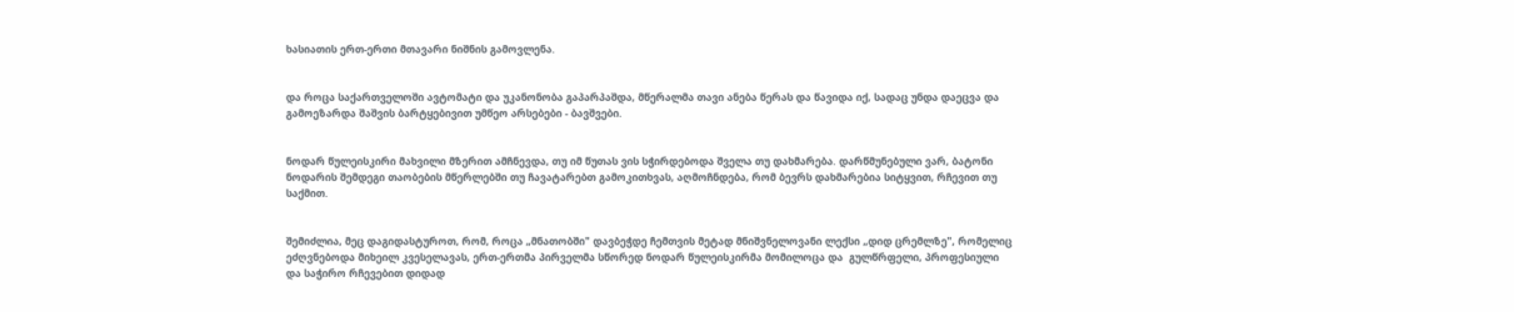ხასიათის ერთ-ერთი მთავარი ნიშნის გამოვლენა.


და როცა საქართველოში ავტომატი და უკანონობა გაპარპაშდა, მწერალმა თავი ანება წერას და წავიდა იქ, სადაც უნდა დაეცვა და გამოეზარდა შაშვის ბარტყებივით უმწეო არსებები - ბავშვები.


ნოდარ წულეისკირი მახვილი მზერით ამჩნევდა, თუ იმ წუთას ვის სჭირდებოდა შველა თუ დახმარება. დარწმუნებული ვარ, ბატონი ნოდარის შემდეგი თაობების მწერლებში თუ ჩავატარებთ გამოკითხვას, აღმოჩნდება, რომ ბევრს დახმარებია სიტყვით, რჩევით თუ საქმით.


შემიძლია, მეც დაგიდასტუროთ, რომ, როცა „მნათობში" დავბეჭდე ჩემთვის მეტად მნიშვნელოვანი ლექსი „დიდ ცრემლზე", რომელიც ეძღვნებოდა მიხეილ კვესელავას, ერთ-ერთმა პირველმა სწორედ ნოდარ წულეისკირმა მომილოცა და  გულწრფელი, პროფესიული და საჭირო რჩევებით დიდად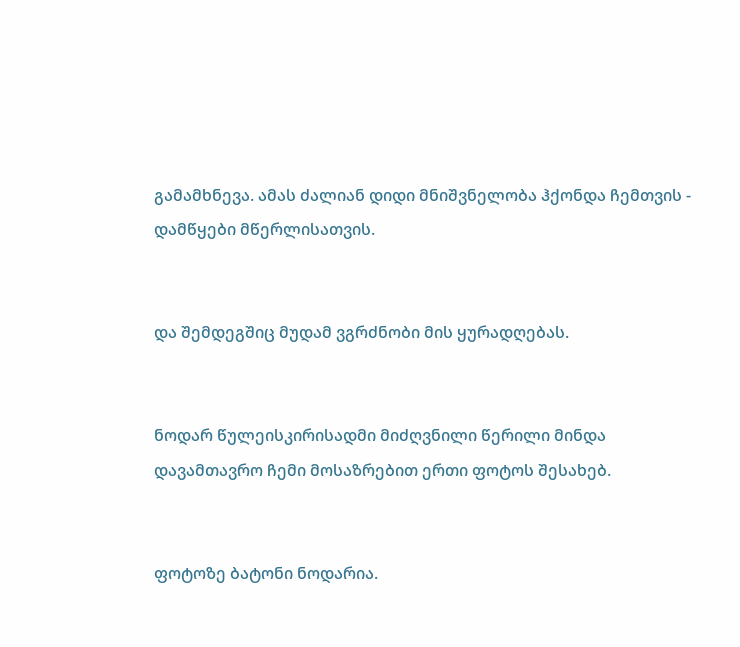გამამხნევა. ამას ძალიან დიდი მნიშვნელობა ჰქონდა ჩემთვის - დამწყები მწერლისათვის.


და შემდეგშიც მუდამ ვგრძნობი მის ყურადღებას.


ნოდარ წულეისკირისადმი მიძღვნილი წერილი მინდა დავამთავრო ჩემი მოსაზრებით ერთი ფოტოს შესახებ.


ფოტოზე ბატონი ნოდარია.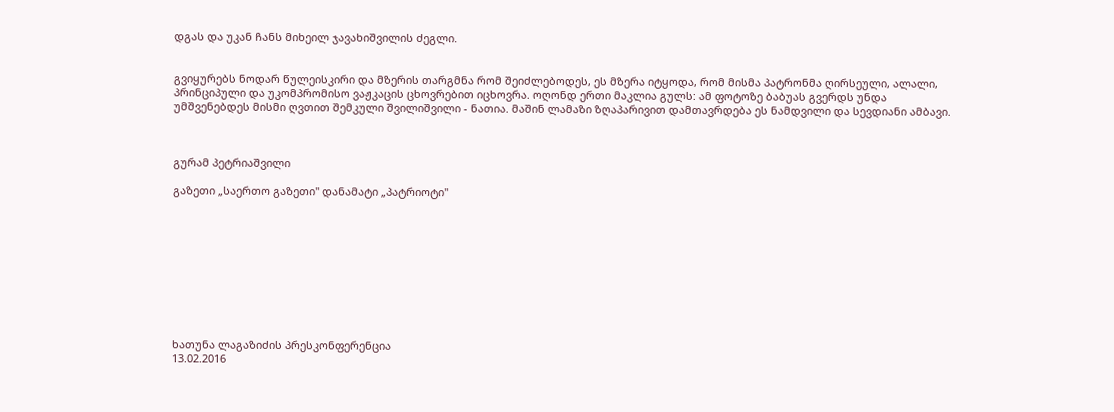დგას და უკან ჩანს მიხეილ ჯავახიშვილის ძეგლი.


გვიყურებს ნოდარ წულეისკირი და მზერის თარგმნა რომ შეიძლებოდეს, ეს მზერა იტყოდა, რომ მისმა პატრონმა ღირსეული, ალალი, პრინციპული და უკომპრომისო ვაჟკაცის ცხოვრებით იცხოვრა. ოღონდ ერთი მაკლია გულს: ამ ფოტოზე ბაბუას გვერდს უნდა უმშვენებდეს მისმი ღვთით შემკული შვილიშვილი - ნათია. მაშინ ლამაზი ზღაპარივით დამთავრდება ეს ნამდვილი და სევდიანი ამბავი.



გურამ პეტრიაშვილი

გაზეთი „საერთო გაზეთი" დანამატი „პატრიოტი"










ხათუნა ლაგაზიძის პრესკონფერენცია
13.02.2016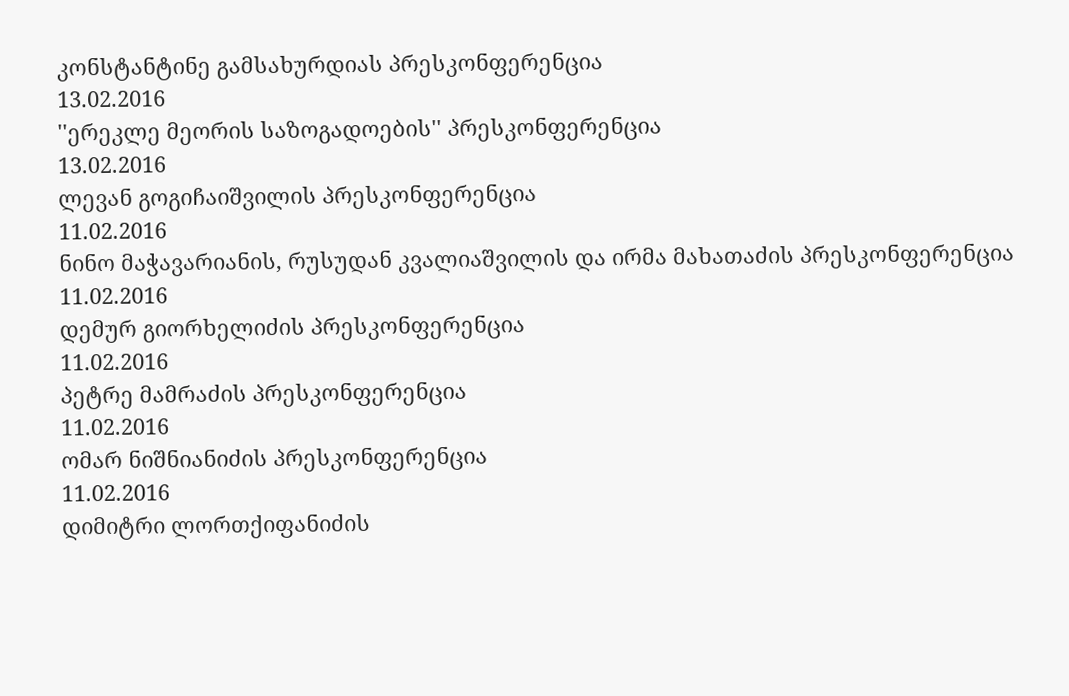კონსტანტინე გამსახურდიას პრესკონფერენცია
13.02.2016
''ერეკლე მეორის საზოგადოების'' პრესკონფერენცია
13.02.2016
ლევან გოგიჩაიშვილის პრესკონფერენცია
11.02.2016
ნინო მაჭავარიანის, რუსუდან კვალიაშვილის და ირმა მახათაძის პრესკონფერენცია
11.02.2016
დემურ გიორხელიძის პრესკონფერენცია
11.02.2016
პეტრე მამრაძის პრესკონფერენცია
11.02.2016
ომარ ნიშნიანიძის პრესკონფერენცია
11.02.2016
დიმიტრი ლორთქიფანიძის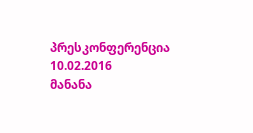პრესკონფერენცია
10.02.2016
მანანა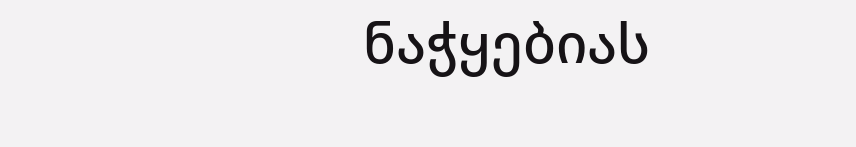ნაჭყებიას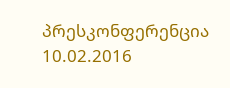პრესკონფერენცია
10.02.2016